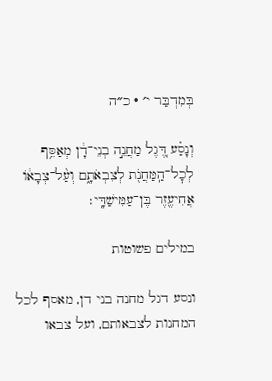בְּמִדְבַּר י׳ · כ״ה

וְנָסַ֗ע דֶּ֚גֶל מַחֲנֵ֣ה בְנֵי־דָ֔ן מְאַסֵּ֥ף לְכׇל־הַֽמַּחֲנֹ֖ת לְצִבְאֹתָ֑ם וְעַ֨ל־צְבָא֔וֹ אֲחִיעֶ֖זֶר בֶּן־עַמִּישַׁדָּֽי׃

במילים פשוטות

ונסע דגל מחנה בני דן, מאסף לכל המחנות לצבאותם, ועל צבאו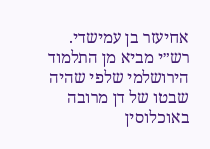אחיעזר בן עמישדי. רש״י מביא מן התלמוד הירושלמי שלפי שהיה שבטו של דן מרובה באוכלוסין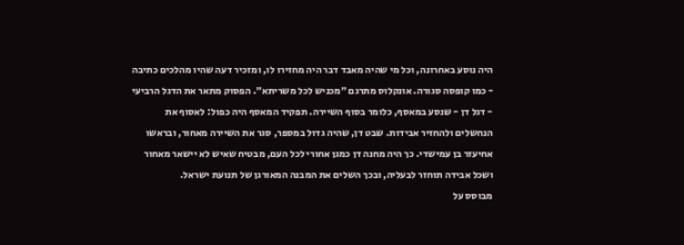היה נוסע באחרונה, וכל מי שהיה מאבד דבר היה מחזירו לו, ומזכיר דעה שהיו מהלכים כתיבה - כמו קופסה סגורה. אונקלוס מתרגם ״מכניש לכל משריתא״. הפסוק מתאר את הדגל הרביעי - דגל דן - שנסע במאסף, כלומר בסוף השיירה. תפקיד המאסף היה כפול: לאסוף את הנחשלים ולהחזיר אבידות. שבט דן, שהיה גדול במספר, סגר את השיירה מאחור, ובראשו אחיעזר בן עמישדי. כך היה מחנה דן כמגן אחורי לכל העם, מבטיח שאיש לא יישאר מאחור ושכל אבידה תוחזר לבעליה, ובכך השלים את המבנה המאורגן של תנועת ישראל.
מבוסס על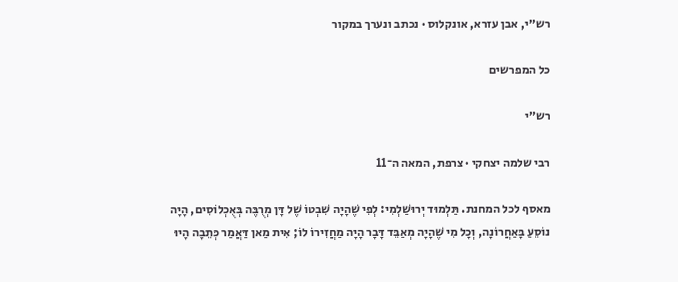רש״י, אבן עזרא, אונקלוס · נכתב ונערך במקור

כל המפרשים

רש״י

רבי שלמה יצחקי · צרפת, המאה ה־11

מאסף לכל המחנת. תַּלְמוּד יְרוּשַׁלְמִי: לְפִי שֶׁהָיָה שִׁבְטוֹ שֶׁל דָּן מְרֻבֶּה בְּאֻכְלוֹסִים, הָיָה נוֹסֵעַ בָּאַחֲרוֹנָה, וְכָל מִי שֶׁהָיָה מְאַבֵּד דָּבָר הָיָה מַחֲזִירוֹ לוֹ; אִית מַאן דַּאֲמַר כְּתֵבָה הָיוּ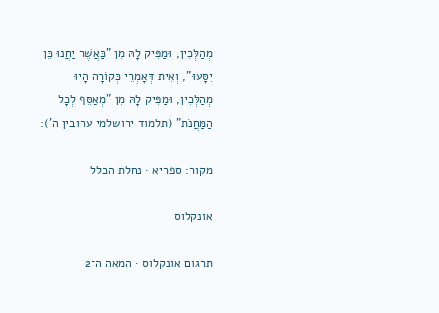מְהַלְּכִין, וּמַפִּיק לָהּ מִן "כַּאֲשֶׁר יַחֲנוּ כֵּן יִסָּעוּ", וְאִית דְּאָמְרֵי כְּקוֹרָה הָיוּ מְהַלְּכִין, וּמַפִּיק לָהּ מִן "מְאַסֵּף לְכָל הַמַּחֲנֹת" (תלמוד ירושלמי ערובין ה'):

מקור: ספריא · נחלת הכלל

אונקלוס

תרגום אונקלוס · המאה ה־2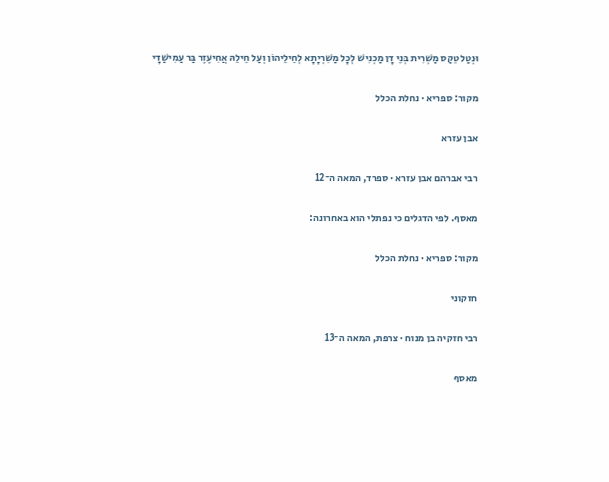וּנְטַל טֵקַס מַשְׁרִית בְּנֵי דָן מַכְנִישׁ לְכָל מַשִׁרְיָתָא לְחֵילֵיהוֹן וְעַל חֵילֵהּ אֲחִיעֶזֶר בַּר עַמִישַׁדָי

מקור: ספריא · נחלת הכלל

אבן עזרא

רבי אברהם אבן עזרא · ספרד, המאה ה־12

מאסף. לפי הדגלים כי נפתלי הוא באחרונה:

מקור: ספריא · נחלת הכלל

חזקוני

רבי חזקיה בן מנוח · צרפת, המאה ה־13

מאסף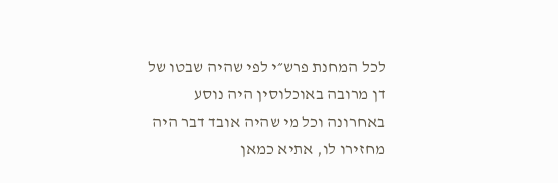לכל המחנת פרש״י לפי שהיה שבטו של דן מרובה באוכלוסין היה נוסע באחרונה וכל מי שהיה אובד דבר היה מחזירו לו, אתיא כמאן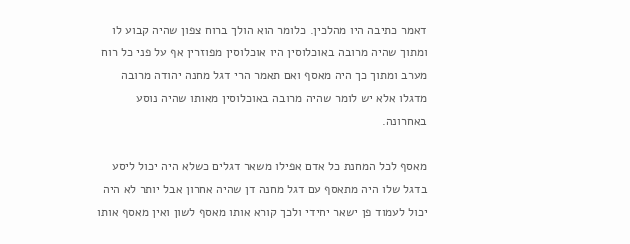דאמר כתיבה היו מהלכין. כלומר הוא הולך ברוח צפון שהיה קבוע לו ומתוך שהיה מרובה באוכלוסין היו אוכלוסין מפוזרין אף על פני כל רוח מערב ומתוך כך היה מאסף ואם תאמר הרי דגל מחנה יהודה מרובה מדגלו אלא יש לומר שהיה מרובה באוכלוסין מאותו שהיה נוסע באחרונה.

מאסף לכל המחנת כל אדם אפילו משאר דגלים כשלא היה יכול ליסע בדגל שלו היה מתאסף עם דגל מחנה דן שהיה אחרון אבל יותר לא היה יכול לעמוד פן ישאר יחידי ולכך קורא אותו מאסף לשון ואין מאסף אותו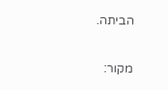הביתה.

מקור: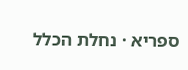ספריא · נחלת הכלל